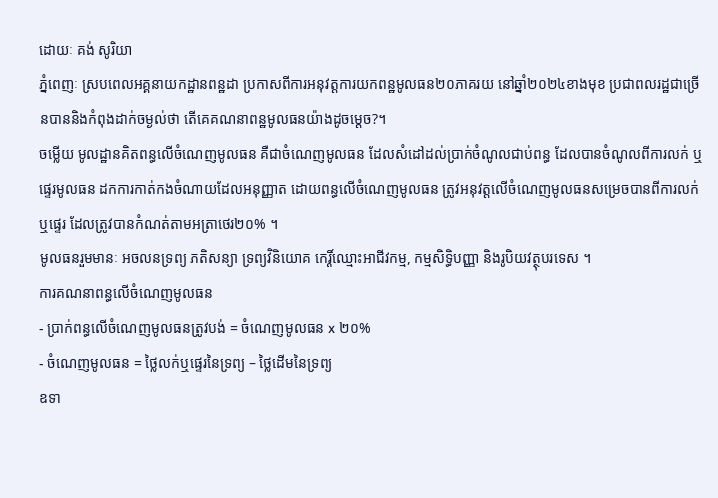ដោយៈ គង់ សូរិយា
ភ្នំពេញៈ ស្របពេលអគ្គនាយកដ្ឋានពន្ឋដា ប្រកាសពីការអនុវត្តការយកពន្ឋមូលធន២០ភាគរយ នៅឆ្នាំ២០២៤ខាងមុខ ប្រជាពលរដ្ឋជាច្រើនបាននិងកំពុងដាក់ចម្ងល់ថា តើគេគណនាពន្ឋមូលធនយ៉ាងដូចម្តេច?។
ចម្លើយ មូលដ្ឋានគិតពន្ធលើចំណេញមូលធន គឺជាចំណេញមូលធន ដែលសំដៅដល់ប្រាក់ចំណូលជាប់ពន្ធ ដែលបានចំណូលពីការលក់ ឬផ្ទេរមូលធន ដកការកាត់កងចំណាយដែលអនុញ្ញាត ដោយពន្ធលើចំណេញមូលធន ត្រូវអនុវត្តលើចំណេញមូលធនសម្រេចបានពីការលក់ឬផ្ទេរ ដែលត្រូវបានកំណត់តាមអត្រាថេរ២០% ។
មូលធនរួមមានៈ អចលនទ្រព្យ ភតិសន្យា ទ្រព្យវិនិយោគ កេរ្តិ៍ឈ្មោះអាជីវកម្ម, កម្មសិទ្ធិបញ្ញា និងរូបិយវត្ថុបរទេស ។
ការគណនាពន្ធលើចំណេញមូលធន
- ប្រាក់ពន្ធលើចំណេញមូលធនត្រូវបង់ = ចំណេញមូលធន x ២០%
- ចំណេញមូលធន = ថ្លៃលក់ឬផ្ទេរនៃទ្រព្យ – ថ្លៃដើមនៃទ្រព្យ
ឧទា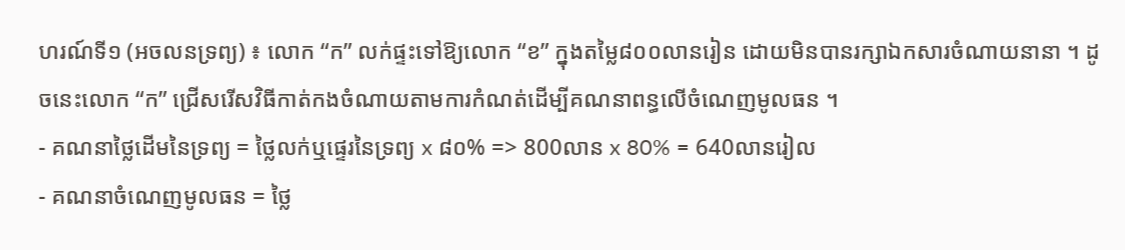ហរណ៍ទី១ (អចលនទ្រព្យ) ៖ លោក “ក” លក់ផ្ទះទៅឱ្យលោក “ខ” ក្នុងតម្លៃ៨០០លានរៀន ដោយមិនបានរក្សាឯកសារចំណាយនានា ។ ដូចនេះលោក “ក” ជ្រើសរើសវិធីកាត់កងចំណាយតាមការកំណត់ដើម្បីគណនាពន្ធលើចំណេញមូលធន ។
- គណនាថ្លៃដើមនៃទ្រព្យ = ថ្លៃលក់ឬផ្ទេរនៃទ្រព្យ x ៨០% => 800លាន x 80% = 640លានរៀល
- គណនាចំណេញមូលធន = ថ្លៃ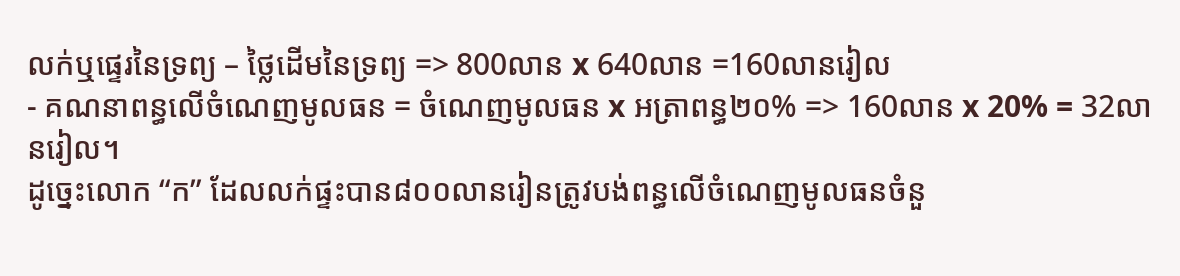លក់ឬផ្ទេរនៃទ្រព្យ – ថ្លៃដើមនៃទ្រព្យ => 800លាន x 640លាន =160លានរៀល
- គណនាពន្ធលើចំណេញមូលធន = ចំណេញមូលធន x អត្រាពន្ធ២០% => 160លាន x 20% = 32លានរៀល។
ដូច្នេះលោក “ក” ដែលលក់ផ្ទះបាន៨០០លានរៀនត្រូវបង់ពន្ធលើចំណេញមូលធនចំនួ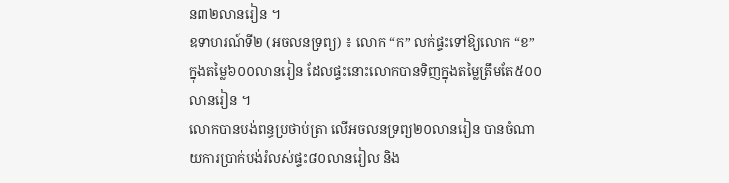ន៣២លានរៀន ។
ឧទាហរណ៍ទី២ (អចលនទ្រព្យ) ៖ លោក “ក” លក់ផ្ទះទៅឱ្យលោក “ខ” ក្នុងតម្លៃ៦០០លានរៀន ដែលផ្ទះនោះលោកបានទិញក្នុងតម្លៃត្រឹមតែ៥០០លានរៀន ។
លោកបានបង់ពន្ធប្រថាប់ត្រា លើអចលនទ្រព្យ២០លានរៀន បានចំណាយការប្រាក់បង់រំលស់ផ្ទះ៨០លានរៀល និង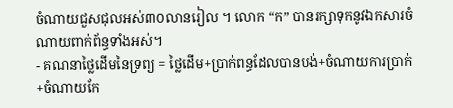ចំណាយជួសជុលអស់៣០លានរៀល ។ លោក “ក” បានរក្សាទុកនូវឯកសារចំណាយពាក់ព័ន្ធទាំងអស់។
- គណនាថ្លៃដើមនៃទ្រព្យ = ថ្លៃដើម+ប្រាក់ពន្ធដែលបានបង់+ចំណាយការប្រាក់+ចំណាយកែ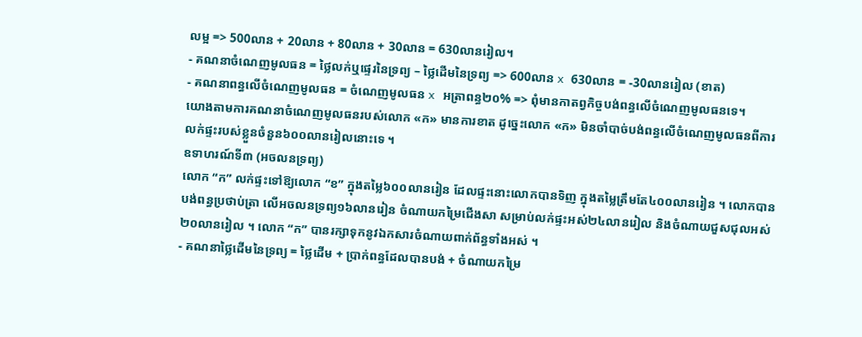លម្អ => 500លាន + 20លាន + 80លាន + 30លាន = 630លានរៀល។
- គណនាចំណេញមូលធន = ថ្លៃលក់ឬផ្ទេរនៃទ្រព្យ – ថ្លៃដើមនៃទ្រព្យ => 600លាន x 630លាន = -30លានរៀល (ខាត)
- គណនាពន្ធលើចំណេញមូលធន = ចំណេញមូលធន x អត្រាពន្ធ២០% => ពុំមានកាតព្វកិច្ចបង់ពន្ធលើចំណេញមូលធនទេ។
យោងតាមការគណនាចំណេញមូលធនរបស់លោក «ក» មានការខាត ដូច្នេះលោក «ក» មិនចាំបាច់បង់ពន្ធលើចំណេញមូលធនពីការលក់ផ្ទះរបស់ខ្លួនចំនួន៦០០លានរៀលនោះទេ ។
ឧទាហរណ៍ទី៣ (អចលនទ្រព្យ)
លោក “ក” លក់ផ្ទះទៅឱ្យលោក “ខ” ក្នុងតម្លៃ៦០០លានរៀន ដែលផ្ទះនោះលោកបានទិញ ក្នុងតម្លៃត្រឹមតែ៤០០លានរៀន ។ លោកបានបង់ពន្ធប្រថាប់ត្រា លើអចលនទ្រព្យ១៦លានរៀន ចំណាយកម្រៃជើងសា សម្រាប់លក់ផ្ទះអស់២៤លានរៀល និងចំណាយជួសជុលអស់២០លានរៀល ។ លោក “ក” បានរក្សាទុកនូវឯកសារចំណាយពាក់ព័ន្ធទាំងអស់ ។
- គណនាថ្លៃដើមនៃទ្រព្យ = ថ្លៃដើម + ប្រាក់ពន្ធដែលបានបង់ + ចំណាយកម្រៃ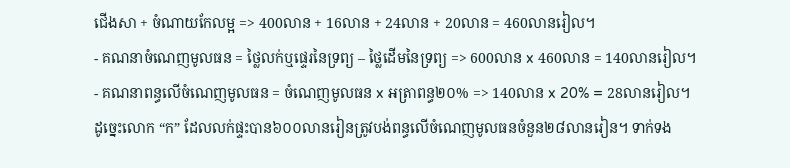ជើងសា + ចំណាយកែលម្អ => 400លាន + 16លាន + 24លាន + 20លាន = 460លានរៀល។
- គណនាចំណេញមូលធន = ថ្លៃលក់ឬផ្ទេរនៃទ្រព្យ – ថ្លៃដើមនៃទ្រព្យ => 600លាន x 460លាន = 140លានរៀល។
- គណនាពន្ធលើចំណេញមូលធន = ចំណេញមូលធន x អត្រាពន្ធ២០% => 140លាន x 20% = 28លានរៀល។
ដូច្នេះលោក “ក” ដែលលក់ផ្ទះបាន៦០០លានរៀនត្រូវបង់ពន្ធលើចំណេញមូលធនចំនួន២៨លានរៀន។ ទាក់ទង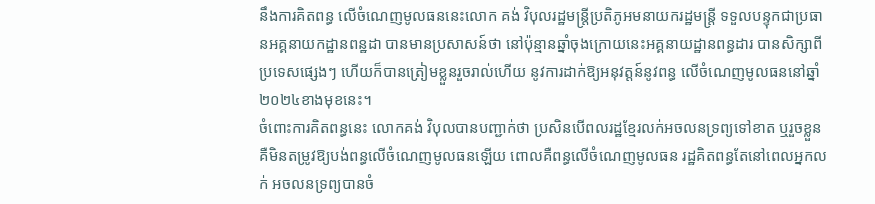នឹងការគិតពន្ធ លើចំណេញមូលធននេះលោក គង់ វិបុលរដ្ឋមន្រ្តីប្រតិភូអមនាយករដ្ឋមន្រ្តី ទទួលបន្ទុកជាប្រធានអគ្គនាយកដ្ឋានពន្ឋដា បានមានប្រសាសន៍ថា នៅប៉ុន្មានឆ្នាំចុងក្រោយនេះអគ្គនាយដ្ឋានពន្ធដារ បានសិក្សាពីប្រទេសផ្សេងៗ ហើយក៏បានត្រៀមខ្លួនរួចរាល់ហើយ នូវការដាក់ឱ្យអនុវត្តន៍នូវពន្ធ លើចំណេញមូលធននៅឆ្នាំ២០២៤ខាងមុខនេះ។
ចំពោះការគិតពន្ធនេះ លោកគង់ វិបុលបានបញ្ជាក់ថា ប្រសិនបើពលរដ្ឋខ្មែរលក់អចលនទ្រព្យទៅខាត ឬរួចខ្លួន គឺមិនតម្រូវឱ្យបង់ពន្ធលើចំណេញមូលធនឡើយ ពោលគឺពន្ធលើចំណេញមូលធន រដ្ឋគិតពន្ធតែនៅពេលអ្នកលក់ អចលនទ្រព្យបានចំ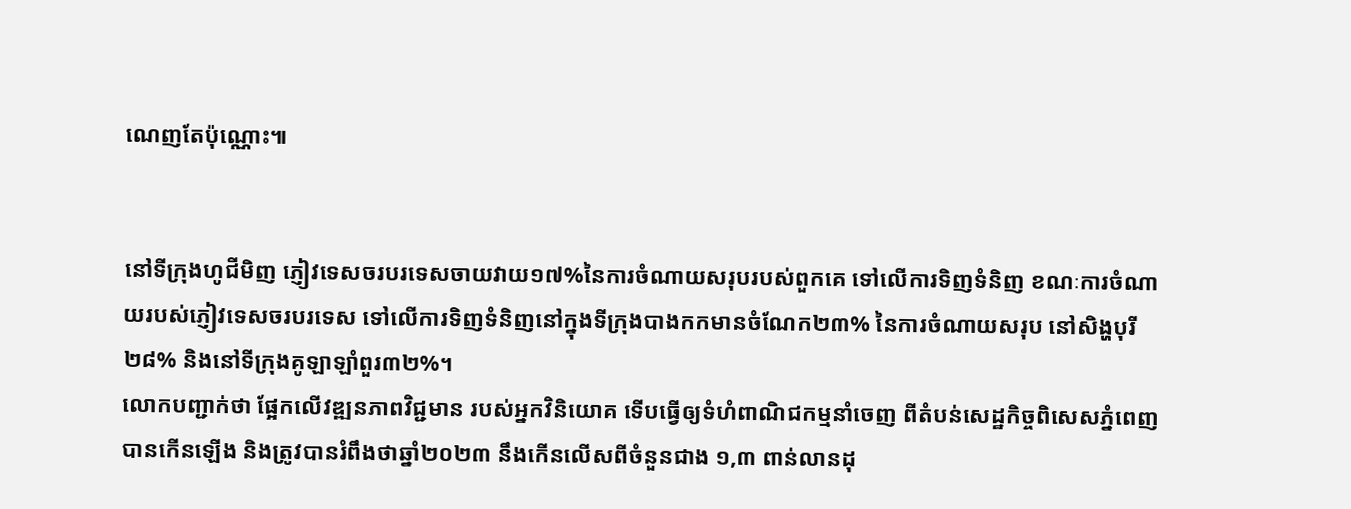ណេញតែប៉ុណ្ណោះ៕


នៅទីក្រុងហូជីមិញ ភ្ញៀវទេសចរបរទេសចាយវាយ១៧%នៃការចំណាយសរុបរបស់ពួកគេ ទៅលើការទិញទំនិញ ខណៈការចំណាយរបស់ភ្ញៀវទេសចរបរទេស ទៅលើការទិញទំនិញនៅក្នុងទីក្រុងបាងកកមានចំណែក២៣% នៃការចំណាយសរុប នៅសិង្ហបុរី២៨% និងនៅទីក្រុងគូឡាឡាំពួរ៣២%។
លោកបញ្ជាក់ថា ផ្អែកលើវឌ្ឍនភាពវិជ្ជមាន របស់អ្នកវិនិយោគ ទើបធ្វើឲ្យទំហំពាណិជកម្មនាំចេញ ពីតំបន់សេដ្ឋកិច្ចពិសេសភ្នំពេញបានកើនឡើង និងត្រូវបានរំពឹងថាឆ្នាំ២០២៣ នឹងកើនលើសពីចំនួនជាង ១,៣ ពាន់លានដុ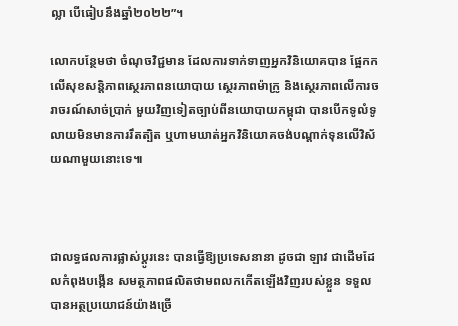ល្លា បើធៀបនឹងឆ្នាំ២០២២”។

លោកបន្ថែមថា ចំណុចវិជ្ជមាន ដែលការទាក់ទាញអ្នកវិនិយោគបាន ផ្អែកកលើសុខសន្តិភាពស្ថេរភាពនយោបាយ ស្ថេរភាពម៉ាក្រូ និងស្ថេរភាពលើការចរាចរណ៍សាច់ប្រាក់ មួយវិញទៀតច្បាប់ពីនយោបាយកម្ពុជា បានបើកទូលំទូលាយមិនមានការរឹតត្បិត ឬហាមឃាត់អ្នកវិនិយោគចង់បណ្ដាក់ទុនលើវិស័យណាមួយនោះទេ៕



ជាលទ្ធផលការផ្លាស់ប្ដូរនេះ បានធ្វើឱ្យប្រទេសនានា ដូចជា ឡាវ ជាដើមដែលកំពុងបង្កើន សមត្ថភាពផលិតថាមពលកកើតឡើងវិញរបស់ខ្លួន ទទួលបានអត្ថប្រយោជន៍យ៉ាងច្រើ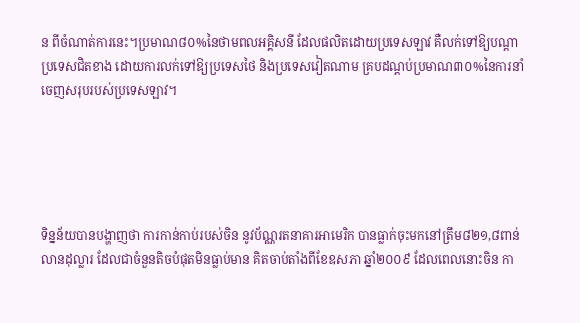ន ពីចំណាត់ការនេះ។ប្រមាណ៨០%នៃថាមពលអគ្គិសនី ដែលផលិតដោយប្រទេសឡាវ គឺលក់ទៅឱ្យបណ្ដាប្រទេសជិតខាង ដោយការលក់ទៅឱ្យប្រទេសថៃ និងប្រទេសវៀតណាម គ្របដណ្ដប់ប្រមាណ៣០%នៃការនាំចេញសរុបរបស់ប្រទេសឡាវ។





ទិន្នន័យបានបង្ហាញថា ការកាន់កាប់របស់ចិន នូវប័ណ្ណរតនាគារអាមេរិក បានធ្លាក់ចុះមកនៅត្រឹម៨២១,៨ពាន់លានដុល្លារ ដែលជាចំនួនតិចបំផុតមិនធ្លាប់មាន គិតចាប់តាំងពីខែឧសភា ឆ្នាំ២០០៩ ដែលពេលនោះចិន កា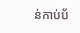ន់កាប់ប័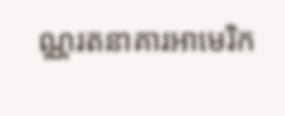ណ្ណរតនាគារអាមេរិក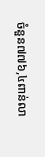ចំនួន៧៧៦,៤ពាន់លា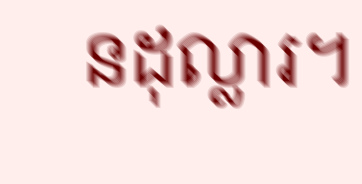នដុល្លារ។